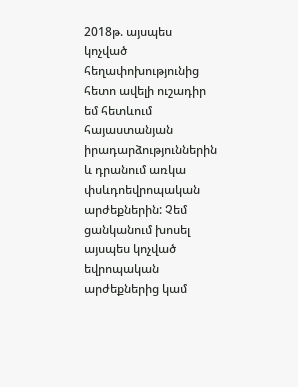2018թ. այսպես կոչված հեղափոխությունից հետո ավելի ուշադիր եմ հետևում հայաստանյան իրադարձություններին և դրանում առկա փսևդոեվրոպական արժեքներին: Չեմ ցանկանում խոսել այսպես կոչված եվրոպական արժեքներից կամ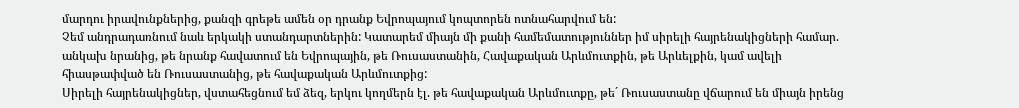մարդու իրավունքներից, քանզի գրեթե ամեն օր դրանք Եվրոպայում կոպտորեն ոտնահարվում են:
Չեմ անդրադառնում նաև երկակի ստանդարտներին: Կատարեմ միայն մի քանի համեմատություններ իմ սիրելի հայրենակիցների համար. անկախ նրանից, թե նրանք հավատում են Եվրոպային, թե Ռուսաստանին, Հավաքական Արևմուտքին, թե Արևելքին, կամ ավելի հիասթափված են Ռուսաստանից, թե հավաքական Արևմուտքից:
Սիրելի հայրենակիցներ, վստահեցնում եմ ձեզ, երկու կողմերն էլ. թե հավաքական Արևմուտքը, թե´ Ռուսաստանը վճարում են միայն իրենց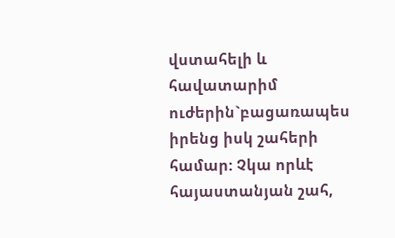վստահելի և հավատարիմ ուժերին`բացառապես իրենց իսկ շահերի համար: Չկա որևէ հայաստանյան շահ,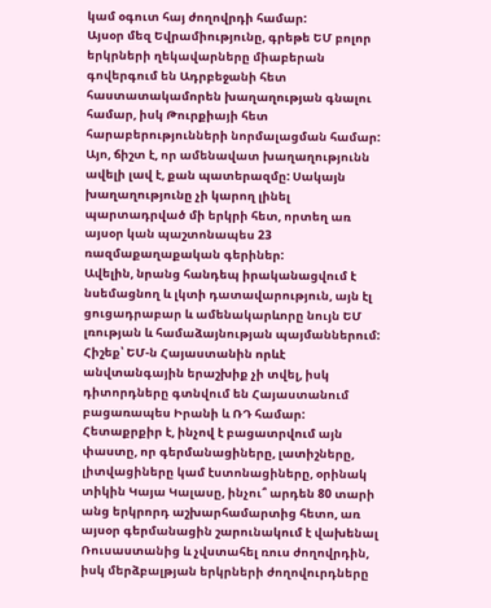կամ օգուտ հայ ժողովրդի համար:
Այսօր մեզ Եվրամիությունը, գրեթե ԵՄ բոլոր երկրների ղեկավարները միաբերան գովերգում են Ադրբեջանի հետ հաստատակամորեն խաղաղության գնալու համար, իսկ Թուրքիայի հետ հարաբերությունների նորմալացման համար: Այո, ճիշտ է, որ ամենավատ խաղաղությունն ավելի լավ է, քան պատերազմը: Սակայն խաղաղությունը չի կարող լինել պարտադրված մի երկրի հետ, որտեղ առ այսօր կան պաշտոնապես 23 ռազմաքաղաքական գերիներ:
Ավելին, նրանց հանդեպ իրականացվում է նսեմացնող և լկտի դատավարություն, այն էլ ցուցադրաբար և ամենակարևորը նույն ԵՄ լռության և համաձայնության պայմաններում: Հիշեք՝ ԵՄ-ն Հայաստանին որևէ անվտանգային երաշխիք չի տվել, իսկ դիտորդները գտնվում են Հայաստանում բացառապես Իրանի և ՌԴ համար:
Հետաքրքիր է, ինչով է բացատրվում այն փաստը, որ գերմանացիները, լատիշները, լիտվացիները կամ էստոնացիները, օրինակ տիկին Կայա Կալասը, ինչու՞ արդեն 80 տարի անց երկրորդ աշխարհամարտից հետո, առ այսօր գերմանացին շարունակում է վախենալ Ռուսաստանից և չվստահել ռուս ժողովրդին, իսկ մերձբալթյան երկրների ժողովուրդները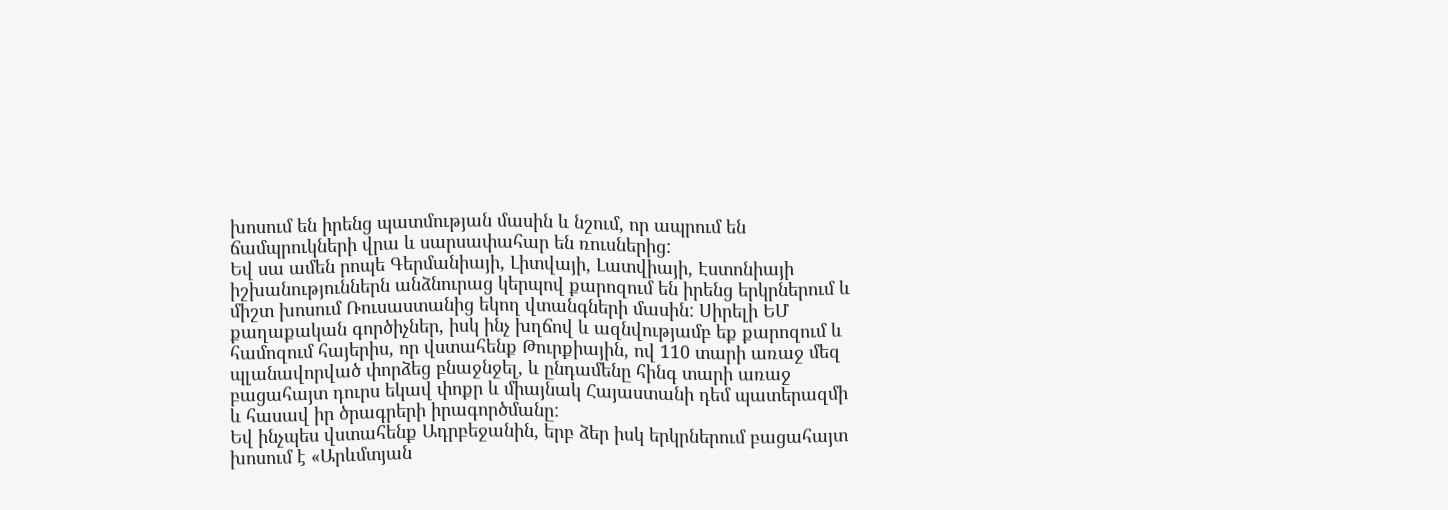խոսում են իրենց պատմության մասին և նշում, որ ապրում են ճամպրուկների վրա և սարսափահար են ռուսներից:
Եվ սա ամեն րոպե Գերմանիայի, Լիտվայի, Լատվիայի, Էստոնիայի իշխանություններն անձնուրաց կերպով քարոզում են իրենց երկրներում և միշտ խոսում Ռուսաստանից եկող վտանգների մասին: Սիրելի ԵՄ քաղաքական գործիչներ, իսկ ինչ խղճով և ազնվությամբ եք քարոզում և համոզում հայերիս, որ վստահենք Թուրքիային, ով 110 տարի առաջ մեզ պլանավորված փորձեց բնաջնջել, և ընդամենը հինգ տարի առաջ բացահայտ դուրս եկավ փոքր և միայնակ Հայաստանի դեմ պատերազմի և հասավ իր ծրագրերի իրագործմանը:
Եվ ինչպես վստահենք Ադրբեջանին, երբ ձեր իսկ երկրներում բացահայտ խոսում է «Արևմտյան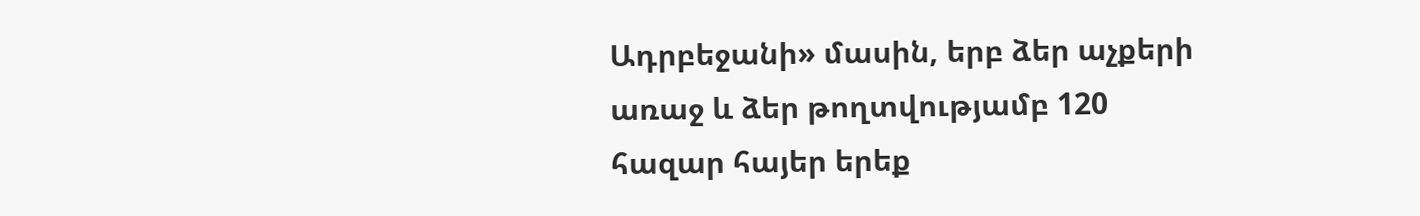Ադրբեջանի» մասին, երբ ձեր աչքերի առաջ և ձեր թողտվությամբ 120 հազար հայեր երեք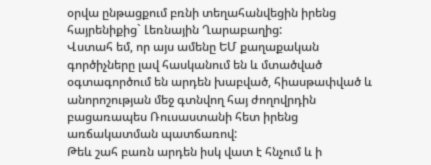օրվա ընթացքում բռնի տեղահանվեցին իրենց հայրենիքից` Լեռնային Ղարաբաղից:
Վստահ եմ, որ այս ամենը ԵՄ քաղաքական գործիչները լավ հասկանում են և մտածված օգտագործում են արդեն խաբված, հիասթափված և անորոշության մեջ գտնվող հայ ժողովրդին բացառապես Ռուսաստանի հետ իրենց առճակատման պատճառով:
Թեև շահ բառն արդեն իսկ վատ է հնչում և ի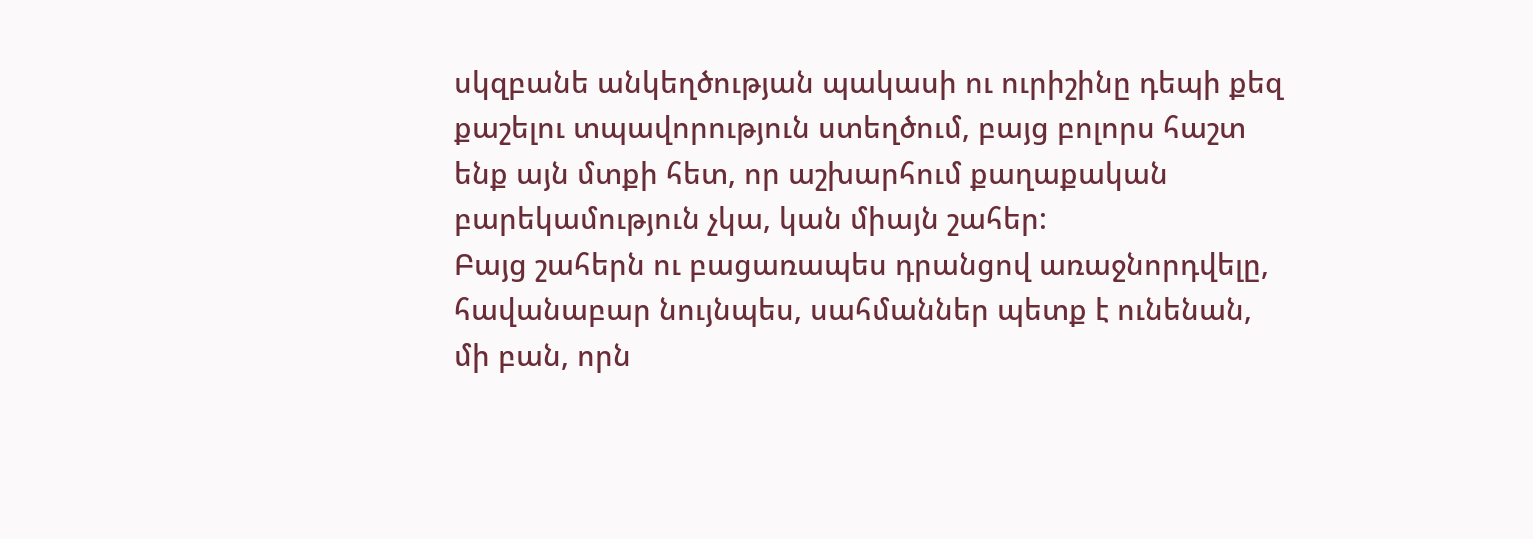սկզբանե անկեղծության պակասի ու ուրիշինը դեպի քեզ քաշելու տպավորություն ստեղծում, բայց բոլորս հաշտ ենք այն մտքի հետ, որ աշխարհում քաղաքական բարեկամություն չկա, կան միայն շահեր:
Բայց շահերն ու բացառապես դրանցով առաջնորդվելը, հավանաբար նույնպես, սահմաններ պետք է ունենան, մի բան, որն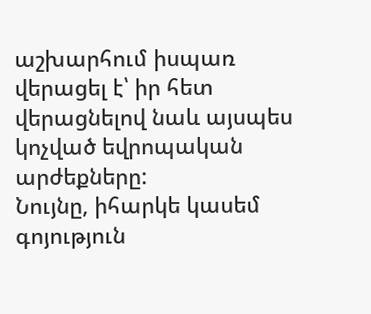աշխարհում իսպառ վերացել է՝ իր հետ վերացնելով նաև այսպես կոչված եվրոպական արժեքները:
Նույնը, իհարկե կասեմ գոյություն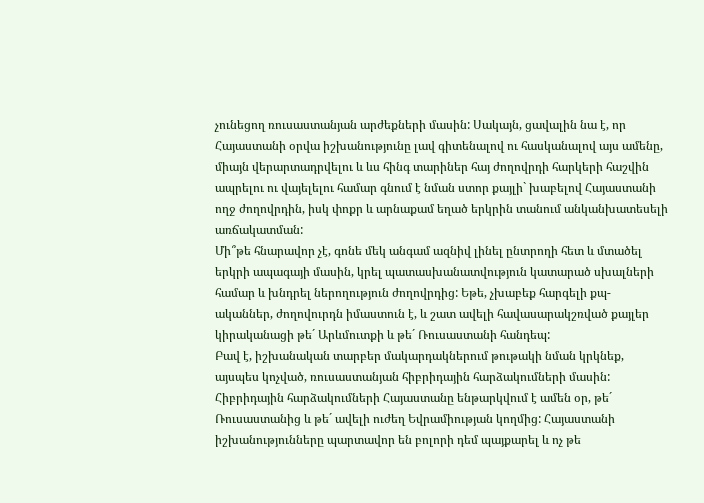չունեցող ռուսաստանյան արժեքների մասին: Սակայն, ցավալին նա է, որ Հայաստանի օրվա իշխանությունը լավ գիտենալով ու հասկանալով այս ամենը, միայն վերարտադրվելու և ևս հինգ տարիներ հայ ժողովրդի հարկերի հաշվին ապրելու ու վայելելու համար գնում է նման ստոր քայլի` խաբելով Հայաստանի ողջ ժողովրդին, իսկ փոքր և արնաքամ եղած երկրին տանում անկանխատեսելի առճակատման:
Մի՞թե հնարավոր չէ, գոնե մեկ անգամ ազնիվ լինել ընտրողի հետ և մտածել երկրի ապագայի մասին, կրել պատասխանատվություն կատարած սխալների համար և խնդրել ներողություն ժողովրդից: Եթե, չխաբեք հարգելի քպ-ականներ, ժողովուրդն իմաստուն է, և շատ ավելի հավասարակշռված քայլեր կիրականացի թե´ Արևմուտքի և թե´ Ռուսաստանի հանդեպ:
Բավ է, իշխանական տարբեր մակարդակներում թութակի նման կրկնեք, այսպես կոչված, ռուսաստանյան հիբրիդային հարձակումների մասին: Հիբրիդային հարձակումների Հայաստանը ենթարկվում է ամեն օր, թե´ Ռուսաստանից և թե´ ավելի ուժեղ Եվրամիության կողմից: Հայաստանի իշխանությունները պարտավոր են բոլորի դեմ պայքարել և ոչ թե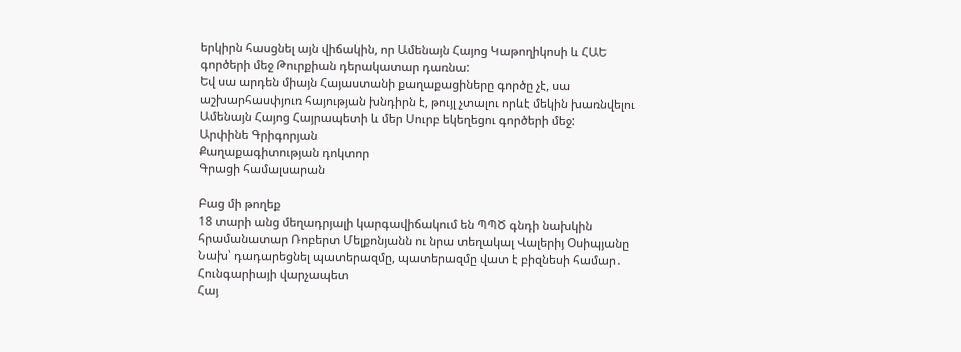երկիրն հասցնել այն վիճակին, որ Ամենայն Հայոց Կաթողիկոսի և ՀԱԵ գործերի մեջ Թուրքիան դերակատար դառնա:
Եվ սա արդեն միայն Հայաստանի քաղաքացիները գործը չէ, սա աշխարհասփյուռ հայության խնդիրն է, թույլ չտալու որևէ մեկին խառնվելու Ամենայն Հայոց Հայրապետի և մեր Սուրբ եկեղեցու գործերի մեջ:
Արփինե Գրիգորյան
Քաղաքագիտության դոկտոր
Գրացի համալսարան

Բաց մի թողեք
18 տարի անց մեղադրյալի կարգավիճակում են ՊՊԾ գնդի նախկին հրամանատար Ռոբերտ Մելքոնյանն ու նրա տեղակալ Վալերիյ Օսիպյանը
Նախ՝ դադարեցնել պատերազմը, պատերազմը վատ է բիզնեսի համար․ Հունգարիայի վարչապետ
Հայ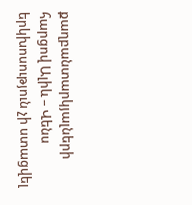քաղբանտարկյալների հարցով Ալիև – Վենս երկխոսություն չի ստացվել